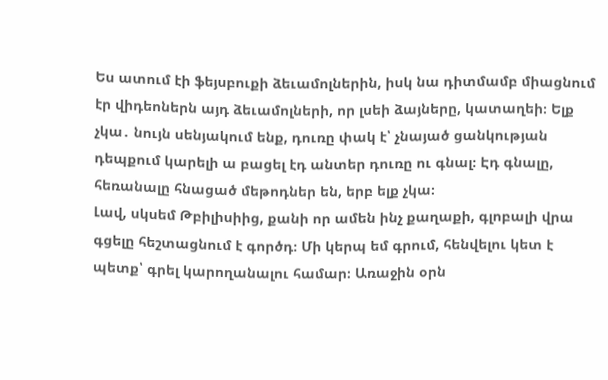Ես ատում էի ֆեյսբուքի ձեւամոլներին, իսկ նա դիտմամբ միացնում էր վիդեոներն այդ ձեւամոլների, որ լսեի ձայները, կատաղեի։ Ելք չկա․ նույն սենյակում ենք, դուռը փակ է՝ չնայած ցանկության դեպքում կարելի ա բացել էդ անտեր դուռը ու գնալ։ Էդ գնալը, հեռանալը հնացած մեթոդներ են, երբ ելք չկա։
Լավ, սկսեմ Թբիլիսիից, քանի որ ամեն ինչ քաղաքի, գլոբալի վրա գցելը հեշտացնում է գործդ։ Մի կերպ եմ գրում, հենվելու կետ է պետք՝ գրել կարողանալու համար։ Առաջին օրն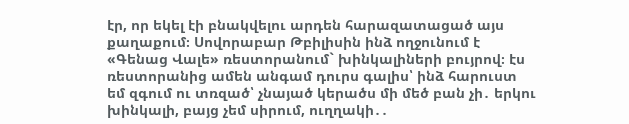էր, որ եկել էի բնակվելու արդեն հարազատացած այս քաղաքում։ Սովորաբար Թբիլիսին ինձ ողջունում է «Գենաց Վալե» ռեստորանում` խինկալիների բույրով։ էս ռեստորանից ամեն անգամ դուրս գալիս՝ ինձ հարուստ եմ զգում ու տռզած՝ չնայած կերածս մի մեծ բան չի․ երկու խինկալի, բայց չեմ սիրում, ուղղակի․․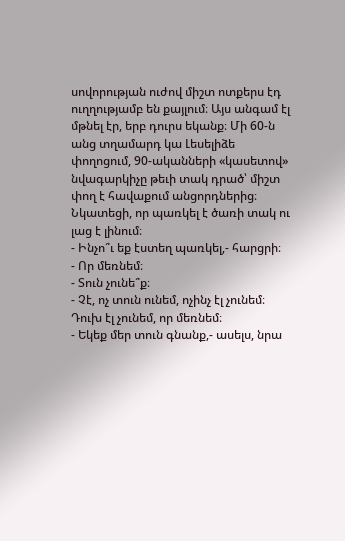սովորության ուժով միշտ ոտքերս էդ ուղղությամբ են քայլում։ Այս անգամ էլ մթնել էր, երբ դուրս եկանք։ Մի 60-ն անց տղամարդ կա Լեսելիձե փողոցում, 90-ականների «կասետով» նվագարկիչը թեւի տակ դրած՝ միշտ փող է հավաքում անցորդներից։ Նկատեցի, որ պառկել է ծառի տակ ու լաց է լինում։
- Ինչո՞ւ եք էստեղ պառկել,- հարցրի։
- Որ մեռնեմ։
- Տուն չունե՞ք։
- Չէ, ոչ տուն ունեմ, ոչինչ էլ չունեմ։ Դուխ էլ չունեմ, որ մեռնեմ։
- Եկեք մեր տուն գնանք,- ասելս, նրա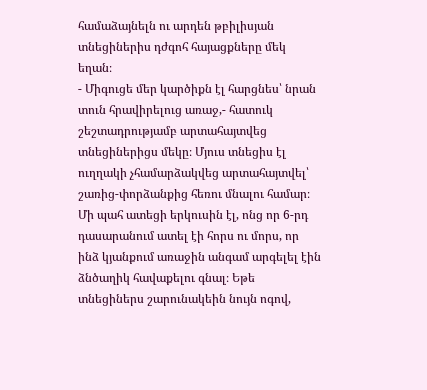համաձայնելն ու արդեն թբիլիսյան տնեցիներիս դժգոհ հայացքները մեկ եղան։
- Միգուցե մեր կարծիքն էլ հարցնես՝ նրան տուն հրավիրելուց առաջ,- հատուկ շեշտադրությամբ արտահայտվեց տնեցիներիցս մեկը։ Մյուս տնեցիս էլ ուղղակի չհամարձակվեց արտահայտվել՝ շառից-փորձանքից հեռու մնալու համար։
Մի պահ ատեցի երկուսին էլ, ոնց որ 6-րդ դասարանում ատել էի հորս ու մորս, որ ինձ կյանքում առաջին անգամ արգելել էին ձնծաղիկ հավաքելու գնալ։ Եթե տնեցիներս շարունակեին նույն ոգով,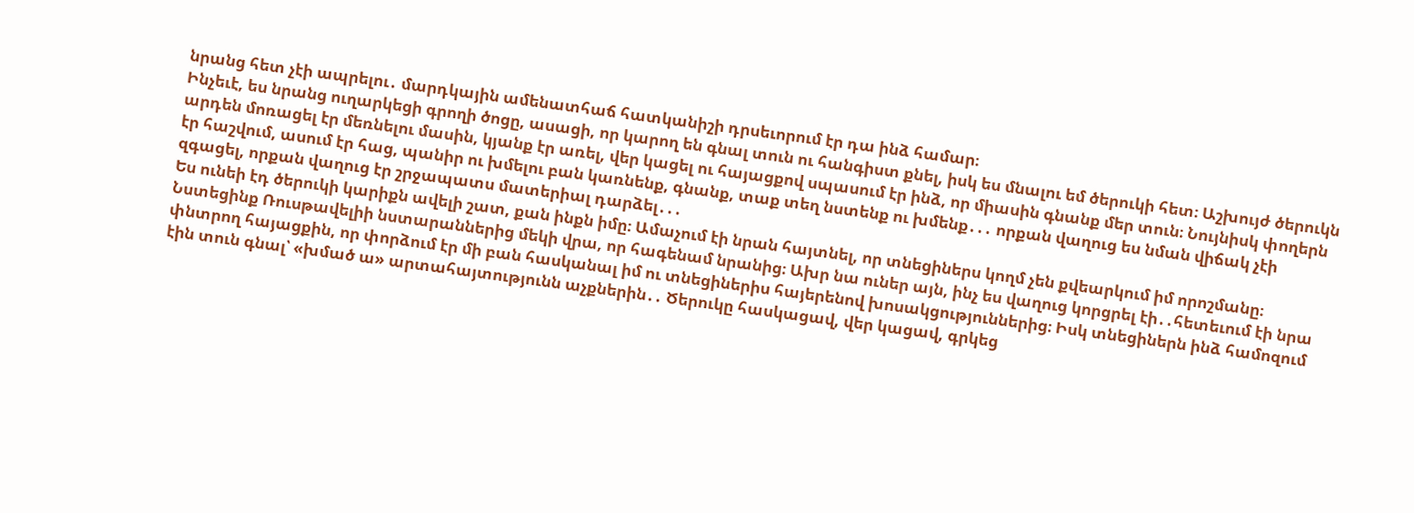նրանց հետ չէի ապրելու․ մարդկային ամենատհաճ հատկանիշի դրսեւորում էր դա ինձ համար։
Ինչեւէ, ես նրանց ուղարկեցի գրողի ծոցը, ասացի, որ կարող են գնալ տուն ու հանգիստ քնել, իսկ ես մնալու եմ ծերուկի հետ։ Աշխույժ ծերուկն արդեն մոռացել էր մեռնելու մասին, կյանք էր առել, վեր կացել ու հայացքով սպասում էր ինձ, որ միասին գնանք մեր տուն։ Նույնիսկ փողերն էր հաշվում, ասում էր հաց, պանիր ու խմելու բան կառնենք, գնանք, տաք տեղ նստենք ու խմենք․․․ որքան վաղուց ես նման վիճակ չէի զգացել, որքան վաղուց էր շրջապատս մատերիալ դարձել․․․
Ես ունեի էդ ծերուկի կարիքն ավելի շատ, քան ինքն իմը։ Ամաչում էի նրան հայտնել, որ տնեցիներս կողմ չեն քվեարկում իմ որոշմանը։ Նստեցինք Ռուսթավելիի նստարաններից մեկի վրա, որ հագենամ նրանից։ Ախր նա ուներ այն, ինչ ես վաղուց կորցրել էի․․հետեւում էի նրա փնտրող հայացքին, որ փորձում էր մի բան հասկանալ իմ ու տնեցիներիս հայերենով խոսակցություններից։ Իսկ տնեցիներն ինձ համոզում էին տուն գնալ՝ «խմած ա» արտահայտությունն աչքներին․․ Ծերուկը հասկացավ, վեր կացավ, գրկեց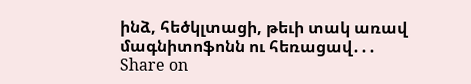ինձ, հեծկլտացի, թեւի տակ առավ մագնիտոֆոնն ու հեռացավ․․․
Share on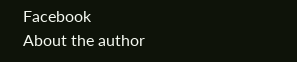Facebook
About the author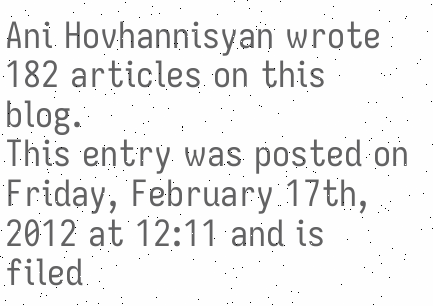Ani Hovhannisyan wrote 182 articles on this blog.
This entry was posted on Friday, February 17th, 2012 at 12:11 and is filed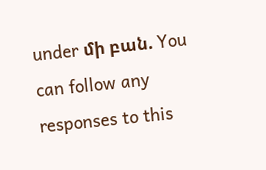under մի բան. You can follow any responses to this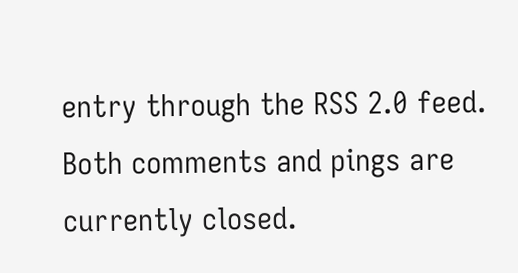entry through the RSS 2.0 feed.
Both comments and pings are currently closed.